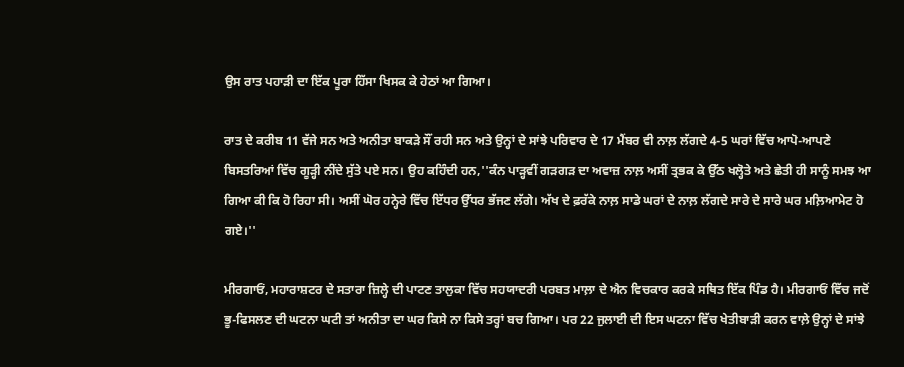ਉਸ ਰਾਤ ਪਹਾੜੀ ਦਾ ਇੱਕ ਪੂਰਾ ਹਿੱਸਾ ਖਿਸਕ ਕੇ ਹੇਠਾਂ ਆ ਗਿਆ।

ਰਾਤ ਦੇ ਕਰੀਬ 11 ਵੱਜੇ ਸਨ ਅਤੇ ਅਨੀਤਾ ਬਾਕੜੇ ਸੌਂ ਰਹੀ ਸਨ ਅਤੇ ਉਨ੍ਹਾਂ ਦੇ ਸਾਂਝੇ ਪਰਿਵਾਰ ਦੇ 17 ਮੈਂਬਰ ਵੀ ਨਾਲ਼ ਲੱਗਦੇ 4-5 ਘਰਾਂ ਵਿੱਚ ਆਪੋ-ਆਪਣੇ ਬਿਸਤਰਿਆਂ ਵਿੱਚ ਗੂੜ੍ਹੀ ਨੀਂਦੇ ਸੁੱਤੇ ਪਏ ਸਨ। ਉਹ ਕਹਿੰਦੀ ਹਨ,''ਕੰਨ ਪਾੜ੍ਹਵੀਂ ਗੜਗੜ ਦਾ ਅਵਾਜ਼ ਨਾਲ਼ ਅਸੀਂ ਤ੍ਰਭਕ ਕੇ ਉੱਠ ਖਲ੍ਹੋਤੇ ਅਤੇ ਛੇਤੀ ਹੀ ਸਾਨੂੰ ਸਮਝ ਆ ਗਿਆ ਕੀ ਕਿ ਹੋ ਰਿਹਾ ਸੀ। ਅਸੀਂ ਘੋਰ ਹਨ੍ਹੇਰੇ ਵਿੱਚ ਇੱਧਰ ਉੱਧਰ ਭੱਜਣ ਲੱਗੇ। ਅੱਖ ਦੇ ਫ਼ਰੱਕੇ ਨਾਲ਼ ਸਾਡੇ ਘਰਾਂ ਦੇ ਨਾਲ਼ ਲੱਗਦੇ ਸਾਰੇ ਦੇ ਸਾਰੇ ਘਰ ਮਲ਼ਿਆਮੇਟ ਹੋ ਗਏ।''

ਮੀਰਗਾਓਂ, ਮਹਾਰਾਸ਼ਟਰ ਦੇ ਸਤਾਰਾ ਜ਼ਿਲ੍ਹੇ ਦੀ ਪਾਟਣ ਤਾਲੁਕਾ ਵਿੱਚ ਸਹਯਾਦਰੀ ਪਰਬਤ ਮਾਲ਼ਾ ਦੇ ਐਨ ਵਿਚਕਾਰ ਕਰਕੇ ਸਥਿਤ ਇੱਕ ਪਿੰਡ ਹੈ। ਮੀਰਗਾਓਂ ਵਿੱਚ ਜਦੋਂ ਭੂ-ਫਿਸਲਣ ਦੀ ਘਟਨਾ ਘਟੀ ਤਾਂ ਅਨੀਤਾ ਦਾ ਘਰ ਕਿਸੇ ਨਾ ਕਿਸੇ ਤਰ੍ਹਾਂ ਬਚ ਗਿਆ। ਪਰ 22 ਜੁਲਾਈ ਦੀ ਇਸ ਘਟਨਾ ਵਿੱਚ ਖੇਤੀਬਾੜੀ ਕਰਨ ਵਾਲ਼ੇ ਉਨ੍ਹਾਂ ਦੇ ਸਾਂਝੇ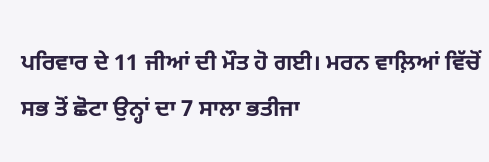ਪਰਿਵਾਰ ਦੇ 11 ਜੀਆਂ ਦੀ ਮੌਤ ਹੋ ਗਈ। ਮਰਨ ਵਾਲ਼ਿਆਂ ਵਿੱਚੋਂ ਸਭ ਤੋਂ ਛੋਟਾ ਉਨ੍ਹਾਂ ਦਾ 7 ਸਾਲਾ ਭਤੀਜਾ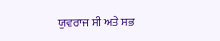ਯੁਵਰਾਜ ਸੀ ਅਤੇ ਸਭ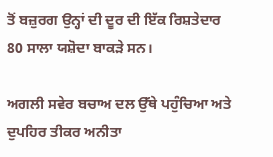ਤੋਂ ਬਜ਼ੁਰਗ ਉਨ੍ਹਾਂ ਦੀ ਦੂਰ ਦੀ ਇੱਕ ਰਿਸ਼ਤੇਦਾਰ 80 ਸਾਲਾ ਯਸ਼ੋਦਾ ਬਾਕੜੇ ਸਨ।

ਅਗਲੀ ਸਵੇਰ ਬਚਾਅ ਦਲ ਉੱਥੇ ਪਹੁੰਚਿਆ ਅਤੇ ਦੁਪਹਿਰ ਤੀਕਰ ਅਨੀਤਾ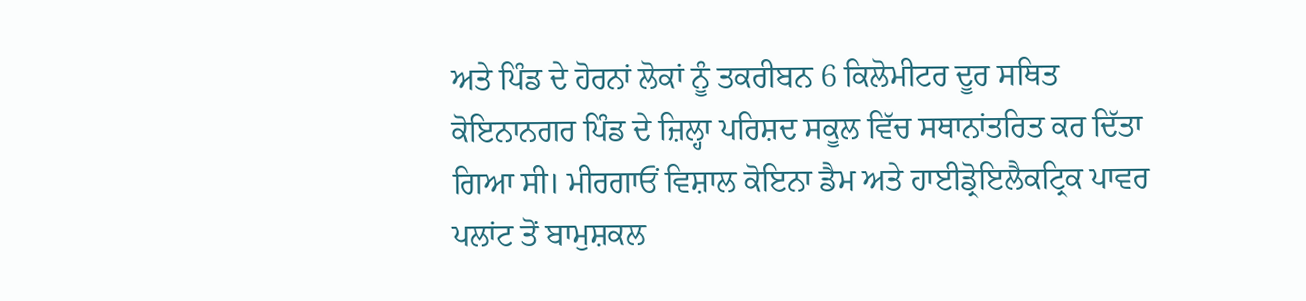ਅਤੇ ਪਿੰਡ ਦੇ ਹੋਰਨਾਂ ਲੋਕਾਂ ਨੂੰ ਤਕਰੀਬਨ 6 ਕਿਲੋਮੀਟਰ ਦੂਰ ਸਥਿਤ ਕੋਇਨਾਨਗਰ ਪਿੰਡ ਦੇ ਜ਼ਿਲ੍ਹਾ ਪਰਿਸ਼ਦ ਸਕੂਲ ਵਿੱਚ ਸਥਾਨਾਂਤਰਿਤ ਕਰ ਦਿੱਤਾ ਗਿਆ ਸੀ। ਮੀਰਗਾਓਂ ਵਿਸ਼ਾਲ ਕੋਇਨਾ ਡੈਮ ਅਤੇ ਹਾਈਡ੍ਰੋਇਲੈਕਟ੍ਰਿਕ ਪਾਵਰ ਪਲਾਂਟ ਤੋਂ ਬਾਮੁਸ਼ਕਲ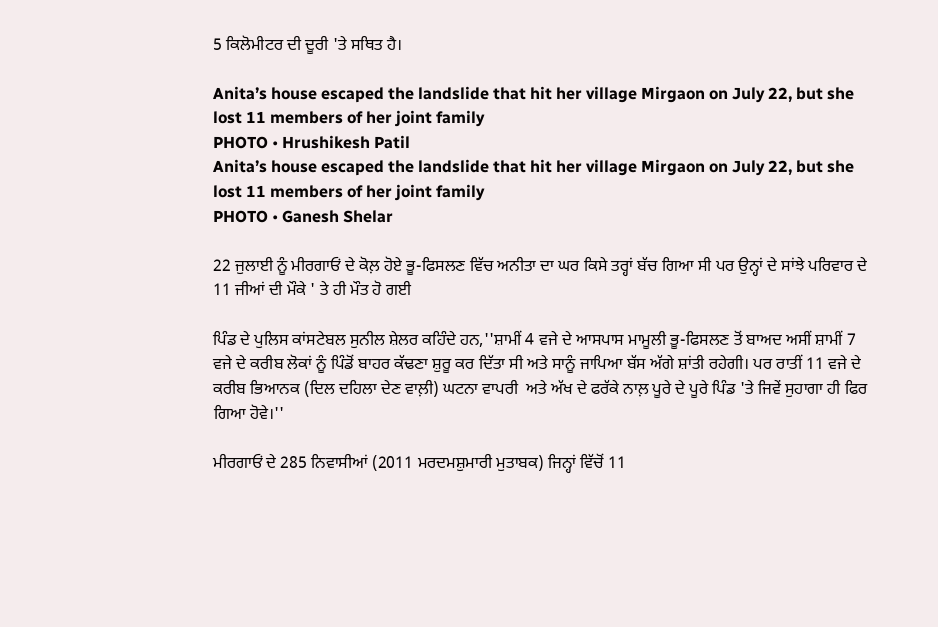5 ਕਿਲੋਮੀਟਰ ਦੀ ਦੂਰੀ 'ਤੇ ਸਥਿਤ ਹੈ।

Anita’s house escaped the landslide that hit her village Mirgaon on July 22, but she lost 11 members of her joint family
PHOTO • Hrushikesh Patil
Anita’s house escaped the landslide that hit her village Mirgaon on July 22, but she lost 11 members of her joint family
PHOTO • Ganesh Shelar

22 ਜੁਲਾਈ ਨੂੰ ਮੀਰਗਾਓਂ ਦੇ ਕੋਲ਼ ਹੋਏ ਭੂ-ਫਿਸਲਣ ਵਿੱਚ ਅਨੀਤਾ ਦਾ ਘਰ ਕਿਸੇ ਤਰ੍ਹਾਂ ਬੱਚ ਗਿਆ ਸੀ ਪਰ ਉਨ੍ਹਾਂ ਦੇ ਸਾਂਝੇ ਪਰਿਵਾਰ ਦੇ 11 ਜੀਆਂ ਦੀ ਮੌਕੇ ' ਤੇ ਹੀ ਮੌਤ ਹੋ ਗਈ

ਪਿੰਡ ਦੇ ਪੁਲਿਸ ਕਾਂਸਟੇਬਲ ਸੁਨੀਲ ਸ਼ੇਲਰ ਕਹਿੰਦੇ ਹਨ,''ਸ਼ਾਮੀਂ 4 ਵਜੇ ਦੇ ਆਸਪਾਸ ਮਾਮੂਲੀ ਭੂ-ਫਿਸਲਣ ਤੋਂ ਬਾਅਦ ਅਸੀਂ ਸ਼ਾਮੀਂ 7 ਵਜੇ ਦੇ ਕਰੀਬ ਲੋਕਾਂ ਨੂੰ ਪਿੰਡੋਂ ਬਾਹਰ ਕੱਢਣਾ ਸ਼ੁਰੂ ਕਰ ਦਿੱਤਾ ਸੀ ਅਤੇ ਸਾਨੂੰ ਜਾਪਿਆ ਬੱਸ ਅੱਗੇ ਸ਼ਾਂਤੀ ਰਹੇਗੀ। ਪਰ ਰਾਤੀਂ 11 ਵਜੇ ਦੇ ਕਰੀਬ ਭਿਆਨਕ (ਦਿਲ ਦਹਿਲਾ ਦੇਣ ਵਾਲ਼ੀ) ਘਟਨਾ ਵਾਪਰੀ  ਅਤੇ ਅੱਖ ਦੇ ਫਰੱਕੇ ਨਾਲ਼ ਪੂਰੇ ਦੇ ਪੂਰੇ ਪਿੰਡ 'ਤੇ ਜਿਵੇਂ ਸੁਹਾਗਾ ਹੀ ਫਿਰ ਗਿਆ ਹੋਵੇ।''

ਮੀਰਗਾਓਂ ਦੇ 285 ਨਿਵਾਸੀਆਂ (2011 ਮਰਦਮਸ਼ੁਮਾਰੀ ਮੁਤਾਬਕ) ਜਿਨ੍ਹਾਂ ਵਿੱਚੋਂ 11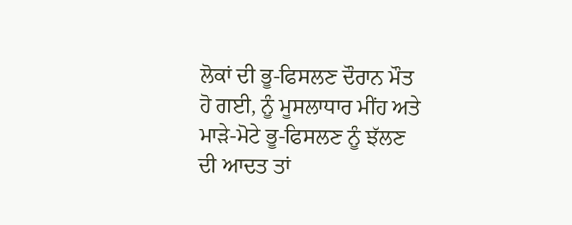ਲੋਕਾਂ ਦੀ ਭੂ-ਫਿਸਲਣ ਦੌਰਾਨ ਮੌਤ ਹੋ ਗਈ, ਨੂੰ ਮੂਸਲਾਧਾਰ ਮੀਂਹ ਅਤੇ ਮਾੜੇ-ਮੋਟੇ ਭੂ-ਫਿਸਲਣ ਨੂੰ ਝੱਲਣ ਦੀ ਆਦਤ ਤਾਂ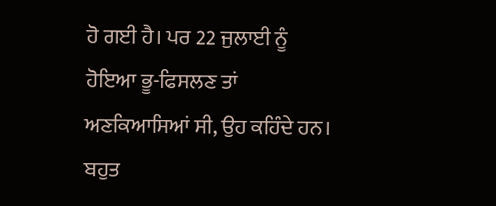ਹੋ ਗਈ ਹੈ। ਪਰ 22 ਜੁਲਾਈ ਨੂੰ ਹੋਇਆ ਭੂ-ਫਿਸਲਣ ਤਾਂ ਅਣਕਿਆਸਿਆਂ ਸੀ, ਉਹ ਕਹਿੰਦੇ ਹਨ। ਬਹੁਤ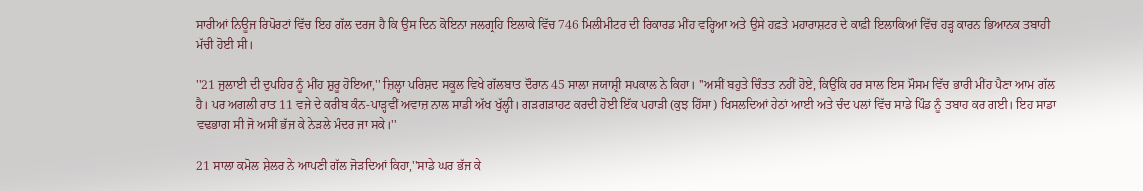ਸਾਰੀਆਂ ਨਿਊਜ ਰਿਪੋਰਟਾਂ ਵਿੱਚ ਇਹ ਗੱਲ ਦਰਜ ਹੈ ਕਿ ਉਸ ਦਿਨ ਕੋਇਨਾ ਜਲਗ੍ਰਹਿ ਇਲਾਕੇ ਵਿੱਚ 746 ਮਿਲੀਮੀਟਰ ਦੀ ਰਿਕਾਰਡ ਮੀਂਹ ਵਰ੍ਹਿਆ ਅਤੇ ਉਸੇ ਹਫ਼ਤੇ ਮਹਾਰਾਸ਼ਟਰ ਦੇ ਕਾਫ਼ੀ ਇਲਾਕਿਆਂ ਵਿੱਚ ਹੜ੍ਹ ਕਾਰਨ ਭਿਆਨਕ ਤਬਾਹੀ ਮੱਚੀ ਹੋਈ ਸੀ।

''21 ਜੁਲਾਈ ਦੀ ਦੁਪਹਿਰ ਨੂੰ ਮੀਂਹ ਸ਼ੁਰੂ ਹੋਇਆ,'' ਜ਼ਿਲ੍ਹਾ ਪਰਿਸ਼ਦ ਸਕੂਲ ਵਿਖੇ ਗੱਲਬਾਤ ਦੌਰਾਨ 45 ਸਾਲਾ ਜਯਾਸ਼੍ਰੀ ਸਪਕਾਲ ਨੇ ਕਿਹਾ। ''ਅਸੀਂ ਬਹੁਤੇ ਚਿੰਤਤ ਨਹੀਂ ਹੋਏ, ਕਿਉਂਕਿ ਹਰ ਸਾਲ ਇਸ ਮੌਸਮ ਵਿੱਚ ਭਾਰੀ ਮੀਂਹ ਪੈਣਾ ਆਮ ਗੱਲ ਹੈ। ਪਰ ਅਗਲੀ ਰਾਤ 11 ਵਜੇ ਦੇ ਕਰੀਬ ਕੰਨ-ਪਾੜ੍ਹਵੀਂ ਅਵਾਜ਼ ਨਾਲ ਸਾਡੀ ਅੱਖ ਖੁੱਲ੍ਹੀ। ਗੜਗੜਾਹਟ ਕਰਦੀ ਹੋਈ ਇੱਕ ਪਹਾੜੀ (ਕੁਝ ਹਿੱਸਾ) ਖਿਸਲਦਿਆਂ ਹੇਠਾਂ ਆਈ ਅਤੇ ਚੰਦ ਪਲਾਂ ਵਿੱਚ ਸਾਡੇ ਪਿੰਡ ਨੂੰ ਤਬਾਹ ਕਰ ਗਈ। ਇਹ ਸਾਡਾ ਵਢਭਾਗ ਸੀ ਜੋ ਅਸੀਂ ਭੱਜ ਕੇ ਨੇੜਲੇ ਮੰਦਰ ਜਾ ਸਕੇ।''

21 ਸਾਲਾ ਕਮੋਲ ਸ਼ੇਲਰ ਨੇ ਆਪਣੀ ਗੱਲ ਜੋੜਦਿਆਂ ਕਿਹਾ,''ਸਾਡੇ ਘਰ ਭੱਜ ਕੇ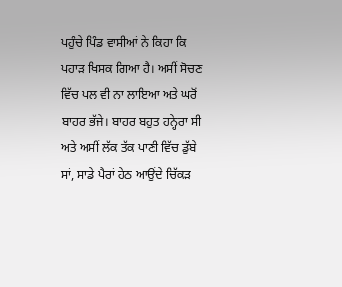ਪਹੁੰਚੇ ਪਿੰਡ ਵਾਸੀਆਂ ਨੇ ਕਿਹਾ ਕਿ ਪਹਾੜ ਖਿਸਕ ਗਿਆ ਹੈ। ਅਸੀਂ ਸੋਚਣ ਵਿੱਚ ਪਲ ਵੀ ਨਾ ਲਾਇਆ ਅਤੇ ਘਰੋਂ ਬਾਹਰ ਭੱਜੇ। ਬਾਹਰ ਬਹੁਤ ਹਨ੍ਹੇਰਾ ਸੀ ਅਤੇ ਅਸੀਂ ਲੱਕ ਤੱਕ ਪਾਣੀ ਵਿੱਚ ਡੁੱਬੇ ਸਾਂ, ਸਾਡੇ ਪੈਰਾਂ ਹੇਠ ਆਉਂਦੇ ਚਿੱਕੜ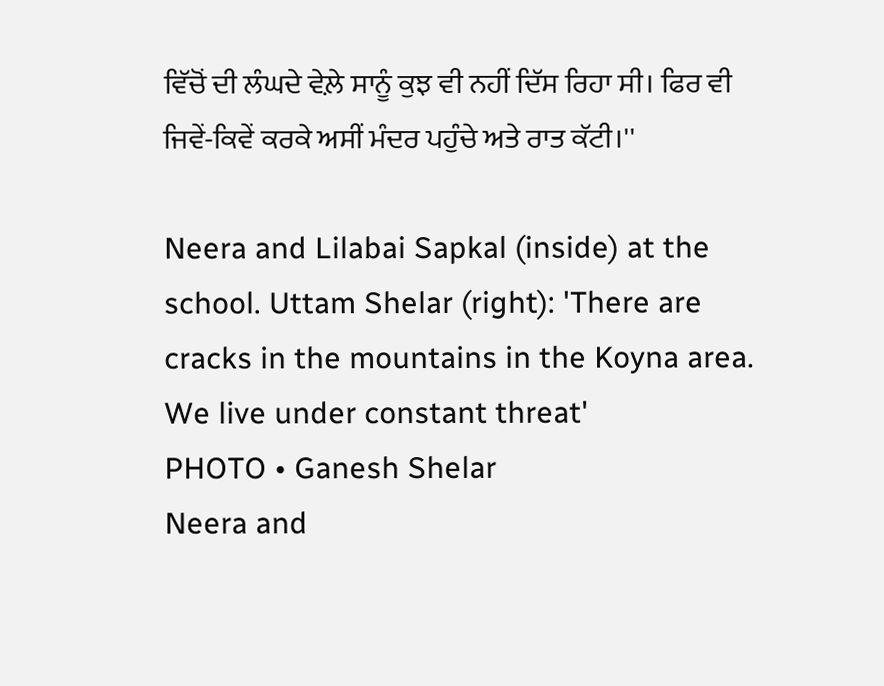ਵਿੱਚੋਂ ਦੀ ਲੰਘਦੇ ਵੇਲ਼ੇ ਸਾਨੂੰ ਕੁਝ ਵੀ ਨਹੀਂ ਦਿੱਸ ਰਿਹਾ ਸੀ। ਫਿਰ ਵੀ ਜਿਵੇਂ-ਕਿਵੇਂ ਕਰਕੇ ਅਸੀਂ ਮੰਦਰ ਪਹੁੰਚੇ ਅਤੇ ਰਾਤ ਕੱਟੀ।''

Neera and Lilabai Sapkal (inside) at the school. Uttam Shelar (right): 'There are cracks in the mountains in the Koyna area. We live under constant threat'
PHOTO • Ganesh Shelar
Neera and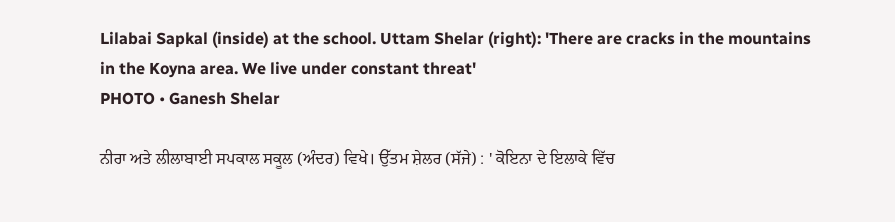Lilabai Sapkal (inside) at the school. Uttam Shelar (right): 'There are cracks in the mountains in the Koyna area. We live under constant threat'
PHOTO • Ganesh Shelar

ਨੀਰਾ ਅਤੇ ਲੀਲਾਬਾਈ ਸਪਕਾਲ ਸਕੂਲ (ਅੰਦਰ) ਵਿਖੇ। ਉੱਤਮ ਸ਼ੇਲਰ (ਸੱਜੇ) : ' ਕੋਇਨਾ ਦੇ ਇਲਾਕੇ ਵਿੱਚ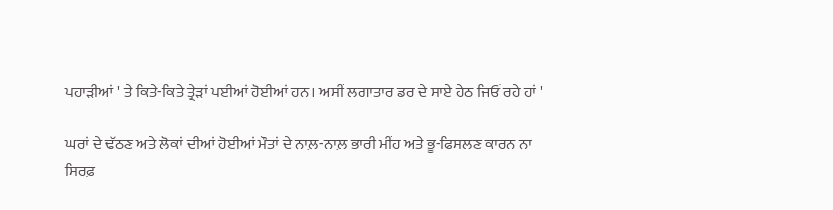ਪਹਾੜੀਆਂ ' ਤੇ ਕਿਤੇ-ਕਿਤੇ ਤ੍ਰੇੜਾਂ ਪਈਆਂ ਹੋਈਆਂ ਹਨ। ਅਸੀਂ ਲਗਾਤਾਰ ਡਰ ਦੇ ਸਾਏ ਹੇਠ ਜਿਓਂ ਰਹੇ ਹਾਂ '

ਘਰਾਂ ਦੇ ਢੱਠਣ ਅਤੇ ਲੋਕਾਂ ਦੀਆਂ ਹੋਈਆਂ ਮੌਤਾਂ ਦੇ ਨਾਲ਼-ਨਾਲ਼ ਭਾਰੀ ਮੀਂਹ ਅਤੇ ਭੂ-ਫਿਸਲਣ ਕਾਰਨ ਨਾ ਸਿਰਫ਼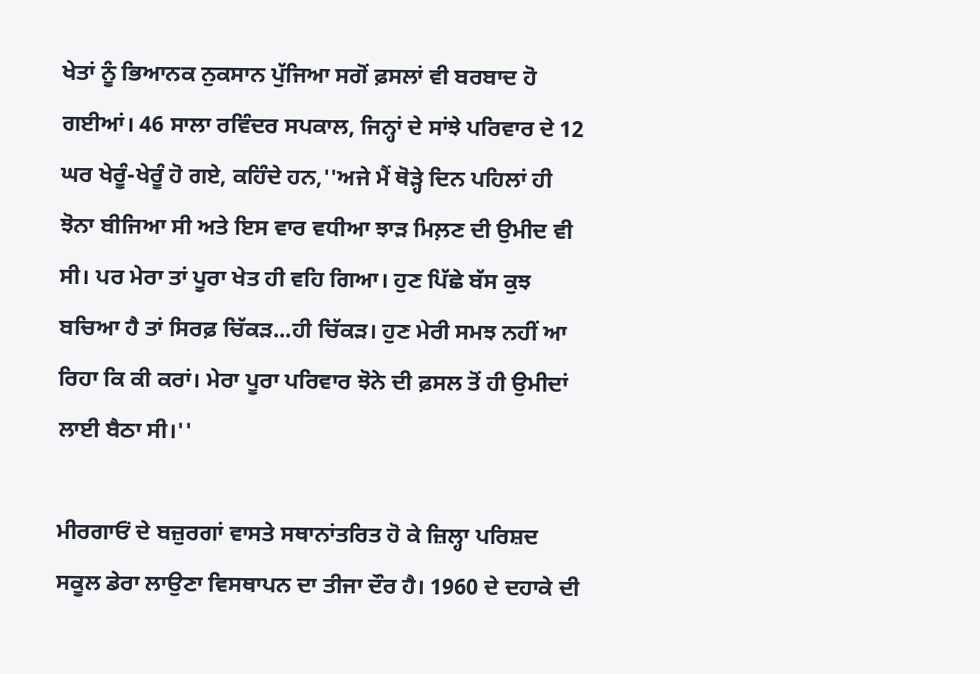ਖੇਤਾਂ ਨੂੰ ਭਿਆਨਕ ਨੁਕਸਾਨ ਪੁੱਜਿਆ ਸਗੋਂ ਫ਼ਸਲਾਂ ਵੀ ਬਰਬਾਦ ਹੋ ਗਈਆਂ। 46 ਸਾਲਾ ਰਵਿੰਦਰ ਸਪਕਾਲ, ਜਿਨ੍ਹਾਂ ਦੇ ਸਾਂਝੇ ਪਰਿਵਾਰ ਦੇ 12 ਘਰ ਖੇਰੂੰ-ਖੇਰੂੰ ਹੋ ਗਏ, ਕਹਿੰਦੇ ਹਨ,''ਅਜੇ ਮੈਂ ਥੋੜ੍ਹੇ ਦਿਨ ਪਹਿਲਾਂ ਹੀ ਝੋਨਾ ਬੀਜਿਆ ਸੀ ਅਤੇ ਇਸ ਵਾਰ ਵਧੀਆ ਝਾੜ ਮਿਲ਼ਣ ਦੀ ਉਮੀਦ ਵੀ ਸੀ। ਪਰ ਮੇਰਾ ਤਾਂ ਪੂਰਾ ਖੇਤ ਹੀ ਵਹਿ ਗਿਆ। ਹੁਣ ਪਿੱਛੇ ਬੱਸ ਕੁਝ ਬਚਿਆ ਹੈ ਤਾਂ ਸਿਰਫ਼ ਚਿੱਕੜ...ਹੀ ਚਿੱਕੜ। ਹੁਣ ਮੇਰੀ ਸਮਝ ਨਹੀਂ ਆ ਰਿਹਾ ਕਿ ਕੀ ਕਰਾਂ। ਮੇਰਾ ਪੂਰਾ ਪਰਿਵਾਰ ਝੋਨੇ ਦੀ ਫ਼ਸਲ ਤੋਂ ਹੀ ਉਮੀਦਾਂ ਲਾਈ ਬੈਠਾ ਸੀ।''

ਮੀਰਗਾਓਂ ਦੇ ਬਜ਼ੁਰਗਾਂ ਵਾਸਤੇ ਸਥਾਨਾਂਤਰਿਤ ਹੋ ਕੇ ਜ਼ਿਲ੍ਹਾ ਪਰਿਸ਼ਦ ਸਕੂਲ ਡੇਰਾ ਲਾਉਣਾ ਵਿਸਥਾਪਨ ਦਾ ਤੀਜਾ ਦੌਰ ਹੈ। 1960 ਦੇ ਦਹਾਕੇ ਦੀ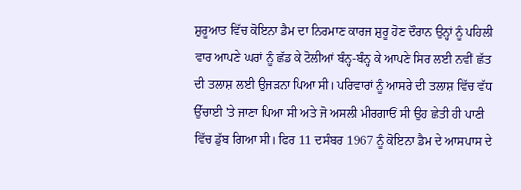ਸ਼ੁਰੂਆਤ ਵਿੱਚ ਕੋਇਨਾ ਡੈਮ ਦਾ ਨਿਰਮਾਣ ਕਾਰਜ ਸ਼ੁਰੂ ਹੋਣ ਦੌਰਾਨ ਉਨ੍ਹਾਂ ਨੂੰ ਪਹਿਲੀ ਵਾਰ ਆਪਣੇ ਘਰਾਂ ਨੂੰ ਛੱਡ ਕੇ ਟੋਲੀਆਂ ਬੰਨ੍ਹ-ਬੰਨ੍ਹ ਕੇ ਆਪਣੇ ਸਿਰ ਲਈ ਨਵੀਂ ਛੱਤ ਦੀ ਤਲਾਸ਼ ਲਈ ਉਜੜਨਾ ਪਿਆ ਸੀ। ਪਰਿਵਾਰਾਂ ਨੂੰ ਆਸਰੇ ਦੀ ਤਲਾਸ਼ ਵਿੱਚ ਵੱਧ ਉੱਚਾਈ 'ਤੇ ਜਾਣਾ ਪਿਆ ਸੀ ਅਤੇ ਜੋ ਅਸਲੀ ਮੀਰਗਾਓਂ ਸੀ ਉਹ ਛੇਤੀ ਹੀ ਪਾਣੀ ਵਿੱਚ ਡੁੱਬ ਗਿਆ ਸੀ। ਫਿਰ 11 ਦਸੰਬਰ 1967 ਨੂੰ ਕੋਇਨਾ ਡੈਮ ਦੇ ਆਸਪਾਸ ਦੇ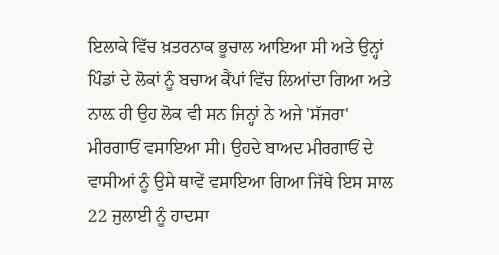ਇਲਾਕੇ ਵਿੱਚ ਖ਼ਤਰਨਾਕ ਭੂਚਾਲ ਆਇਆ ਸੀ ਅਤੇ ਉਨ੍ਹਾਂ ਪਿੰਡਾਂ ਦੇ ਲੋਕਾਂ ਨੂੰ ਬਚਾਅ ਕੈਂਪਾਂ ਵਿੱਚ ਲਿਆਂਦਾ ਗਿਆ ਅਤੇ ਨਾਲ਼ ਹੀ ਉਹ ਲੋਕ ਵੀ ਸਨ ਜਿਨ੍ਹਾਂ ਨੇ ਅਜੇ 'ਸੱਜਰਾ' ਮੀਰਗਾਓਂ ਵਸਾਇਆ ਸੀ। ਉਹਦੇ ਬਾਅਦ ਮੀਰਗਾਓਂ ਦੇ ਵਾਸੀਆਂ ਨੂੰ ਉਸੇ ਥਾਵੇਂ ਵਸਾਇਆ ਗਿਆ ਜਿੱਥੇ ਇਸ ਸਾਲ 22 ਜੁਲਾਈ ਨੂੰ ਹਾਦਸਾ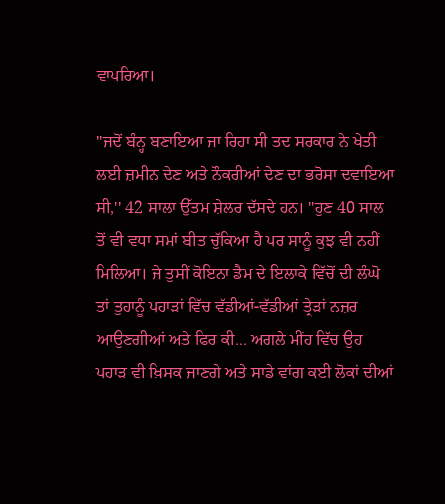ਵਾਪਰਿਆ।

''ਜਦੋਂ ਬੰਨ੍ਹ ਬਣਾਇਆ ਜਾ ਰਿਹਾ ਸੀ ਤਦ ਸਰਕਾਰ ਨੇ ਖੇਤੀ ਲਈ ਜ਼ਮੀਨ ਦੇਣ ਅਤੇ ਨੌਕਰੀਆਂ ਦੇਣ ਦਾ ਭਰੋਸਾ ਦਵਾਇਆ ਸੀ,'' 42 ਸਾਲਾ ਉੱਤਮ ਸ਼ੇਲਰ ਦੱਸਦੇ ਹਨ। ''ਹੁਣ 40 ਸਾਲ ਤੋਂ ਵੀ ਵਧਾ ਸਮਾਂ ਬੀਤ ਚੁੱਕਿਆ ਹੈ ਪਰ ਸਾਨੂੰ ਕੁਝ ਵੀ ਨਹੀਂ ਮਿਲਿਆ। ਜੇ ਤੁਸੀਂ ਕੋਇਨਾ ਡੈਮ ਦੇ ਇਲਾਕੇ ਵਿੱਚੋਂ ਦੀ ਲੰਘੋ ਤਾਂ ਤੁਹਾਨੂੰ ਪਹਾੜਾਂ ਵਿੱਚ ਵੱਡੀਆਂ-ਵੱਡੀਆਂ ਤ੍ਰੇੜਾਂ ਨਜ਼ਰ ਆਉਣਗੀਆਂ ਅਤੇ ਫਿਰ ਕੀ... ਅਗਲੇ ਮੀਂਹ ਵਿੱਚ ਉਹ ਪਹਾੜ ਵੀ ਖ਼ਿਸਕ ਜਾਣਗੇ ਅਤੇ ਸਾਡੇ ਵਾਂਗ ਕਈ ਲੋਕਾਂ ਦੀਆਂ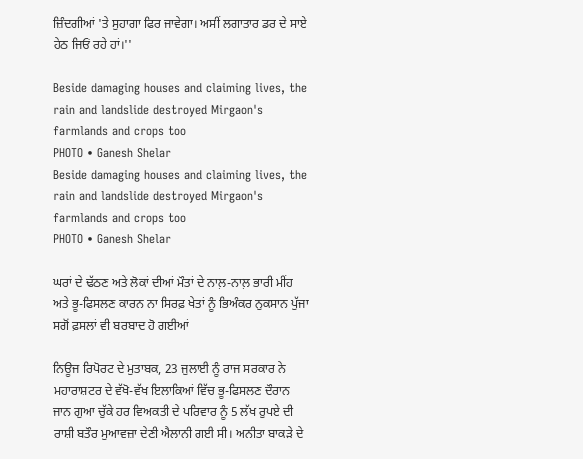ਜ਼ਿੰਦਗੀਆਂ 'ਤੇ ਸੁਹਾਗਾ ਫਿਰ ਜਾਵੇਗਾ। ਅਸੀਂ ਲਗਾਤਾਰ ਡਰ ਦੇ ਸਾਏ ਹੇਠ ਜਿਓਂ ਰਹੇ ਹਾਂ।''

Beside damaging houses and claiming lives, the rain and landslide destroyed Mirgaon's farmlands and crops too
PHOTO • Ganesh Shelar
Beside damaging houses and claiming lives, the rain and landslide destroyed Mirgaon's farmlands and crops too
PHOTO • Ganesh Shelar

ਘਰਾਂ ਦੇ ਢੱਠਣ ਅਤੇ ਲੋਕਾਂ ਦੀਆਂ ਮੌਤਾਂ ਦੇ ਨਾਲ਼-ਨਾਲ਼ ਭਾਰੀ ਮੀਂਹ ਅਤੇ ਭੂ-ਫਿਸਲਣ ਕਾਰਨ ਨਾ ਸਿਰਫ਼ ਖੇਤਾਂ ਨੂੰ ਭਿਅੰਕਰ ਨੁਕਸਾਨ ਪੁੱਜਾ ਸਗੋਂ ਫ਼ਸਲਾਂ ਵੀ ਬਰਬਾਦ ਹੋ ਗਈਆਂ

ਨਿਊਜ ਰਿਪੋਰਟ ਦੇ ਮੁਤਾਬਕ, 23 ਜੁਲਾਈ ਨੂੰ ਰਾਜ ਸਰਕਾਰ ਨੇ ਮਹਾਰਾਸ਼ਟਰ ਦੇ ਵੱਖੋ-ਵੱਖ ਇਲਾਕਿਆਂ ਵਿੱਚ ਭੂ-ਫਿਸਲਣ ਦੌਰਾਨ ਜਾਨ ਗੁਆ ਚੁੱਕੇ ਹਰ ਵਿਅਕਤੀ ਦੇ ਪਰਿਵਾਰ ਨੂੰ 5 ਲੱਖ ਰੁਪਏ ਦੀ ਰਾਸ਼ੀ ਬਤੌਰ ਮੁਆਵਜ਼ਾ ਦੇਣੀ ਐਲਾਨੀ ਗਈ ਸੀ। ਅਨੀਤਾ ਬਾਕੜੇ ਦੇ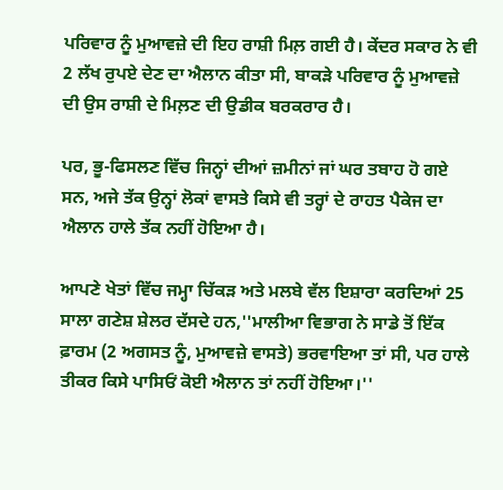ਪਰਿਵਾਰ ਨੂੰ ਮੁਆਵਜ਼ੇ ਦੀ ਇਹ ਰਾਸ਼ੀ ਮਿਲ਼ ਗਈ ਹੈ। ਕੇਂਦਰ ਸਕਾਰ ਨੇ ਵੀ 2 ਲੱਖ ਰੁਪਏ ਦੇਣ ਦਾ ਐਲਾਨ ਕੀਤਾ ਸੀ, ਬਾਕੜੇ ਪਰਿਵਾਰ ਨੂੰ ਮੁਆਵਜ਼ੇ ਦੀ ਉਸ ਰਾਸ਼ੀ ਦੇ ਮਿਲ਼ਣ ਦੀ ਉਡੀਕ ਬਰਕਰਾਰ ਹੈ।

ਪਰ, ਭੂ-ਫਿਸਲਣ ਵਿੱਚ ਜਿਨ੍ਹਾਂ ਦੀਆਂ ਜ਼ਮੀਨਾਂ ਜਾਂ ਘਰ ਤਬਾਹ ਹੋ ਗਏ ਸਨ, ਅਜੇ ਤੱਕ ਉਨ੍ਹਾਂ ਲੋਕਾਂ ਵਾਸਤੇ ਕਿਸੇ ਵੀ ਤਰ੍ਹਾਂ ਦੇ ਰਾਹਤ ਪੈਕੇਜ ਦਾ ਐਲਾਨ ਹਾਲੇ ਤੱਕ ਨਹੀਂ ਹੋਇਆ ਹੈ।

ਆਪਣੇ ਖੇਤਾਂ ਵਿੱਚ ਜਮ੍ਹਾ ਚਿੱਕੜ ਅਤੇ ਮਲਬੇ ਵੱਲ ਇਸ਼ਾਰਾ ਕਰਦਿਆਂ 25 ਸਾਲਾ ਗਣੇਸ਼ ਸ਼ੇਲਰ ਦੱਸਦੇ ਹਨ,''ਮਾਲੀਆ ਵਿਭਾਗ ਨੇ ਸਾਡੇ ਤੋਂ ਇੱਕ ਫ਼ਾਰਮ (2 ਅਗਸਤ ਨੂੰ, ਮੁਆਵਜ਼ੇ ਵਾਸਤੇ) ਭਰਵਾਇਆ ਤਾਂ ਸੀ, ਪਰ ਹਾਲੇ ਤੀਕਰ ਕਿਸੇ ਪਾਸਿਓਂ ਕੋਈ ਐਲਾਨ ਤਾਂ ਨਹੀਂ ਹੋਇਆ।''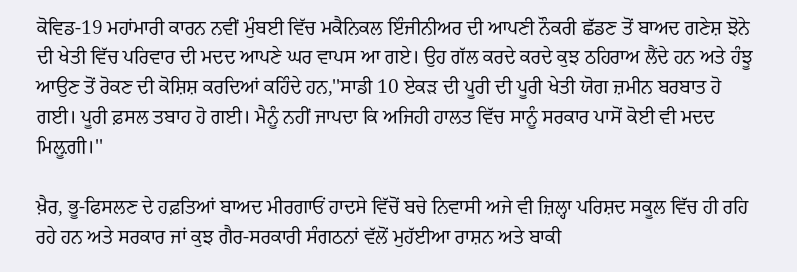ਕੋਵਿਡ-19 ਮਹਾਂਮਾਰੀ ਕਾਰਨ ਨਵੀਂ ਮੁੰਬਈ ਵਿੱਚ ਮਕੈਨਿਕਲ ਇੰਜੀਨੀਅਰ ਦੀ ਆਪਣੀ ਨੌਕਰੀ ਛੱਡਣ ਤੋਂ ਬਾਅਦ ਗਣੇਸ਼ ਝੋਨੇ ਦੀ ਖੇਤੀ ਵਿੱਚ ਪਰਿਵਾਰ ਦੀ ਮਦਦ ਆਪਣੇ ਘਰ ਵਾਪਸ ਆ ਗਏ। ਉਹ ਗੱਲ ਕਰਦੇ ਕਰਦੇ ਕੁਝ ਠਹਿਰਾਅ ਲੈਂਦੇ ਹਨ ਅਤੇ ਹੰਝੂ ਆਉਣ ਤੋਂ ਰੋਕਣ ਦੀ ਕੋਸ਼ਿਸ਼ ਕਰਦਿਆਂ ਕਹਿੰਦੇ ਹਨ,''ਸਾਡੀ 10 ਏਕੜ ਦੀ ਪੂਰੀ ਦੀ ਪੂਰੀ ਖੇਤੀ ਯੋਗ ਜ਼ਮੀਨ ਬਰਬਾਤ ਹੋ ਗਈ। ਪੂਰੀ ਫ਼ਸਲ ਤਬਾਹ ਹੋ ਗਈ। ਮੈਨੂੰ ਨਹੀਂ ਜਾਪਦਾ ਕਿ ਅਜਿਹੀ ਹਾਲਤ ਵਿੱਚ ਸਾਨੂੰ ਸਰਕਾਰ ਪਾਸੋਂ ਕੋਈ ਵੀ ਮਦਦ ਮਿਲ਼ੂਗੀ।''

ਖ਼ੈਰ, ਭੂ-ਫਿਸਲਣ ਦੇ ਹਫ਼ਤਿਆਂ ਬਾਅਦ ਮੀਰਗਾਓਂ ਹਾਦਸੇ ਵਿੱਚੋਂ ਬਚੇ ਨਿਵਾਸੀ ਅਜੇ ਵੀ ਜ਼ਿਲ੍ਹਾ ਪਰਿਸ਼ਦ ਸਕੂਲ ਵਿੱਚ ਹੀ ਰਹਿ ਰਹੇ ਹਨ ਅਤੇ ਸਰਕਾਰ ਜਾਂ ਕੁਝ ਗੈਰ-ਸਰਕਾਰੀ ਸੰਗਠਨਾਂ ਵੱਲੋਂ ਮੁਹੱਈਆ ਰਾਸ਼ਨ ਅਤੇ ਬਾਕੀ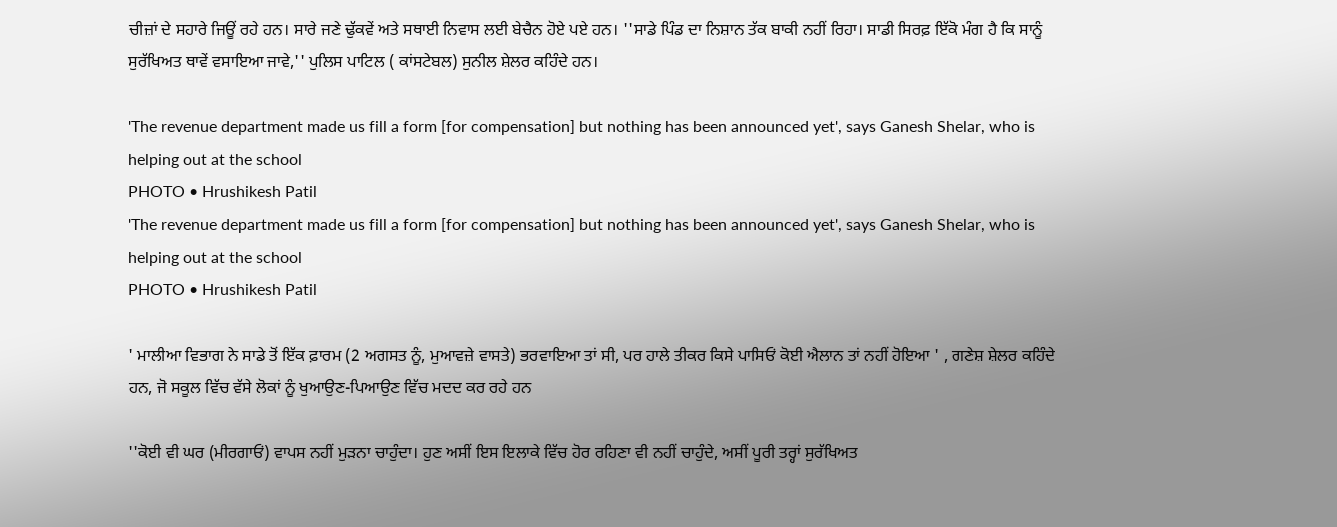ਚੀਜ਼ਾਂ ਦੇ ਸਹਾਰੇ ਜਿਊਂ ਰਹੇ ਹਨ। ਸਾਰੇ ਜਣੇ ਢੁੱਕਵੇਂ ਅਤੇ ਸਥਾਈ ਨਿਵਾਸ ਲਈ ਬੇਚੈਨ ਹੋਏ ਪਏ ਹਨ। ''ਸਾਡੇ ਪਿੰਡ ਦਾ ਨਿਸ਼ਾਨ ਤੱਕ ਬਾਕੀ ਨਹੀਂ ਰਿਹਾ। ਸਾਡੀ ਸਿਰਫ਼ ਇੱਕੋ ਮੰਗ ਹੈ ਕਿ ਸਾਨੂੰ ਸੁਰੱਖਿਅਤ ਥਾਵੇਂ ਵਸਾਇਆ ਜਾਵੇ,'' ਪੁਲਿਸ ਪਾਟਿਲ ( ਕਾਂਸਟੇਬਲ) ਸੁਨੀਲ ਸ਼ੇਲਰ ਕਹਿੰਦੇ ਹਨ।

'The revenue department made us fill a form [for compensation] but nothing has been announced yet', says Ganesh Shelar, who is helping out at the school
PHOTO • Hrushikesh Patil
'The revenue department made us fill a form [for compensation] but nothing has been announced yet', says Ganesh Shelar, who is helping out at the school
PHOTO • Hrushikesh Patil

' ਮਾਲੀਆ ਵਿਭਾਗ ਨੇ ਸਾਡੇ ਤੋਂ ਇੱਕ ਫ਼ਾਰਮ (2 ਅਗਸਤ ਨੂੰ, ਮੁਆਵਜ਼ੇ ਵਾਸਤੇ) ਭਰਵਾਇਆ ਤਾਂ ਸੀ, ਪਰ ਹਾਲੇ ਤੀਕਰ ਕਿਸੇ ਪਾਸਿਓਂ ਕੋਈ ਐਲਾਨ ਤਾਂ ਨਹੀਂ ਹੋਇਆ ' , ਗਣੇਸ਼ ਸ਼ੇਲਰ ਕਹਿੰਦੇ ਹਨ, ਜੋ ਸਕੂਲ ਵਿੱਚ ਵੱਸੇ ਲੋਕਾਂ ਨੂੰ ਖੁਆਉਣ-ਪਿਆਉਣ ਵਿੱਚ ਮਦਦ ਕਰ ਰਹੇ ਹਨ

''ਕੋਈ ਵੀ ਘਰ (ਮੀਰਗਾਓਂ) ਵਾਪਸ ਨਹੀਂ ਮੁੜਨਾ ਚਾਹੁੰਦਾ। ਹੁਣ ਅਸੀਂ ਇਸ ਇਲਾਕੇ ਵਿੱਚ ਹੋਰ ਰਹਿਣਾ ਵੀ ਨਹੀਂ ਚਾਹੁੰਦੇ, ਅਸੀਂ ਪੂਰੀ ਤਰ੍ਹਾਂ ਸੁਰੱਖਿਅਤ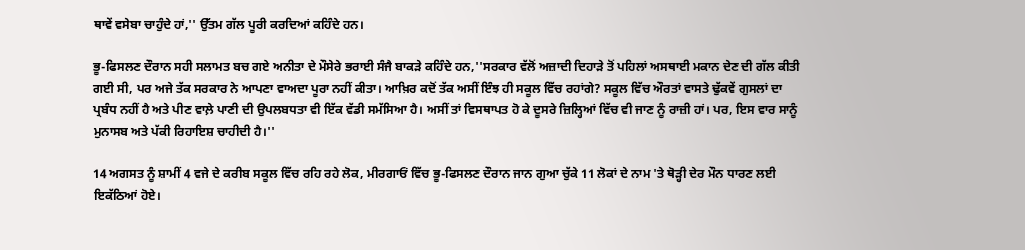ਥਾਵੇਂ ਵਸੇਬਾ ਚਾਹੁੰਦੇ ਹਾਂ,'' ਉੱਤਮ ਗੱਲ ਪੂਰੀ ਕਰਦਿਆਂ ਕਹਿੰਦੇ ਹਨ।

ਭੂ-ਫਿਸਲਣ ਦੌਰਾਨ ਸਹੀ ਸਲਾਮਤ ਬਚ ਗਏ ਅਨੀਤਾ ਦੇ ਮੌਸੇਰੇ ਭਰਾਈ ਸੰਜੈ ਬਾਕੜੇ ਕਹਿੰਦੇ ਹਨ,''ਸਰਕਾਰ ਵੱਲੋਂ ਅਜ਼ਾਦੀ ਦਿਹਾੜੇ ਤੋਂ ਪਹਿਲਾਂ ਅਸਥਾਈ ਮਕਾਨ ਦੇਣ ਦੀ ਗੱਲ ਕੀਤੀ ਗਈ ਸੀ, ਪਰ ਅਜੇ ਤੱਕ ਸਰਕਾਰ ਨੇ ਆਪਣਾ ਵਾਅਦਾ ਪੂਰਾ ਨਹੀਂ ਕੀਤਾ। ਆਖ਼ਿਰ ਕਦੋਂ ਤੱਕ ਅਸੀਂ ਇੰਝ ਹੀ ਸਕੂਲ ਵਿੱਚ ਰਹਾਂਗੇ? ਸਕੂਲ ਵਿੱਚ ਔਰਤਾਂ ਵਾਸਤੇ ਢੁੱਕਵੇਂ ਗੁਸਲਾਂ ਦਾ ਪ੍ਰਬੰਧ ਨਹੀਂ ਹੈ ਅਤੇ ਪੀਣ ਵਾਲ਼ੇ ਪਾਣੀ ਦੀ ਉਪਲਬਧਤਾ ਵੀ ਇੱਕ ਵੱਡੀ ਸਮੱਸਿਆ ਹੈ। ਅਸੀਂ ਤਾਂ ਵਿਸਥਾਪਤ ਹੋ ਕੇ ਦੂਸਰੇ ਜ਼ਿਲ੍ਹਿਆਂ ਵਿੱਚ ਵੀ ਜਾਣ ਨੂੰ ਰਾਜ਼ੀ ਹਾਂ। ਪਰ, ਇਸ ਵਾਰ ਸਾਨੂੰ ਮੁਨਾਸਬ ਅਤੇ ਪੱਕੀ ਰਿਹਾਇਸ਼ ਚਾਹੀਦੀ ਹੈ।''

14 ਅਗਸਤ ਨੂੰ ਸ਼ਾਮੀਂ 4 ਵਜੇ ਦੇ ਕਰੀਬ ਸਕੂਲ ਵਿੱਚ ਰਹਿ ਰਹੇ ਲੋਕ, ਮੀਰਗਾਓਂ ਵਿੱਚ ਭੂ-ਫਿਸਲਣ ਦੌਰਾਨ ਜਾਨ ਗੁਆ ਚੁੱਕੇ 11 ਲੋਕਾਂ ਦੇ ਨਾਮ 'ਤੇ ਥੋੜ੍ਹੀ ਦੇਰ ਮੌਨ ਧਾਰਣ ਲਈ ਇਕੱਠਿਆਂ ਹੋਏ।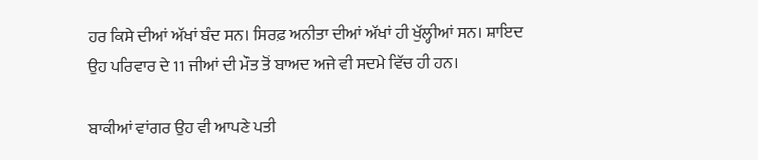ਹਰ ਕਿਸੇ ਦੀਆਂ ਅੱਖਾਂ ਬੰਦ ਸਨ। ਸਿਰਫ਼ ਅਨੀਤਾ ਦੀਆਂ ਅੱਖਾਂ ਹੀ ਖੁੱਲ੍ਹੀਆਂ ਸਨ। ਸ਼ਾਇਦ ਉਹ ਪਰਿਵਾਰ ਦੇ 11 ਜੀਆਂ ਦੀ ਮੌਤ ਤੋਂ ਬਾਅਦ ਅਜੇ ਵੀ ਸਦਮੇ ਵਿੱਚ ਹੀ ਹਨ।

ਬਾਕੀਆਂ ਵਾਂਗਰ ਉਹ ਵੀ ਆਪਣੇ ਪਤੀ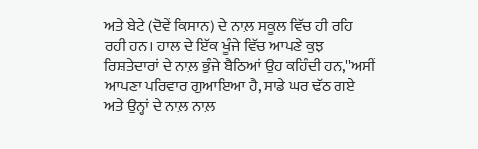ਅਤੇ ਬੇਟੇ (ਦੋਵੇਂ ਕਿਸਾਨ) ਦੇ ਨਾਲ਼ ਸਕੂਲ ਵਿੱਚ ਹੀ ਰਹਿ ਰਹੀ ਹਨ। ਹਾਲ ਦੇ ਇੱਕ ਖੂੰਜੇ ਵਿੱਚ ਆਪਣੇ ਕੁਝ ਰਿਸ਼ਤੇਦਾਰਾਂ ਦੇ ਨਾਲ਼ ਭੁੰਜੇ ਬੈਠਿਆਂ ਉਹ ਕਹਿੰਦੀ ਹਨ,''ਅਸੀਂ ਆਪਣਾ ਪਰਿਵਾਰ ਗੁਆਇਆ ਹੈ, ਸਾਡੇ ਘਰ ਢੱਠ ਗਏ ਅਤੇ ਉਨ੍ਹਾਂ ਦੇ ਨਾਲ਼ ਨਾਲ਼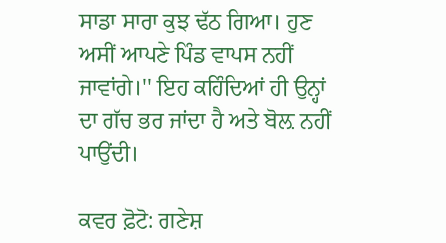ਸਾਡਾ ਸਾਰਾ ਕੁਝ ਢੱਠ ਗਿਆ। ਹੁਣ ਅਸੀਂ ਆਪਣੇ ਪਿੰਡ ਵਾਪਸ ਨਹੀਂ ਜਾਵਾਂਗੇ।'' ਇਹ ਕਹਿੰਦਿਆਂ ਹੀ ਉਨ੍ਹਾਂ ਦਾ ਗੱਚ ਭਰ ਜਾਂਦਾ ਹੈ ਅਤੇ ਬੋਲ਼ ਨਹੀਂ ਪਾਉਂਦੀ।

ਕਵਰ ਫ਼ੋਟੋ: ਗਣੇਸ਼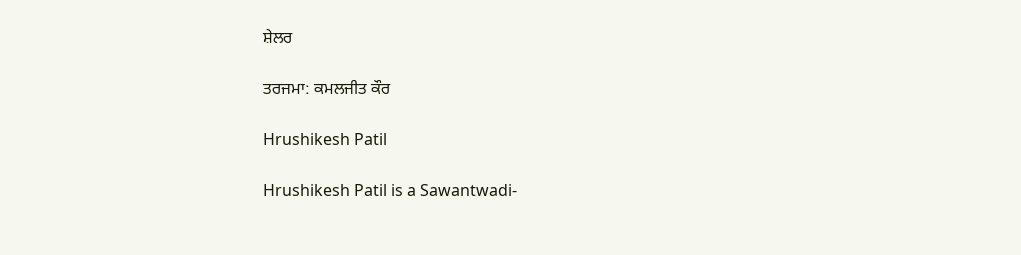ਸ਼ੇਲਰ

ਤਰਜਮਾ: ਕਮਲਜੀਤ ਕੌਰ

Hrushikesh Patil

Hrushikesh Patil is a Sawantwadi-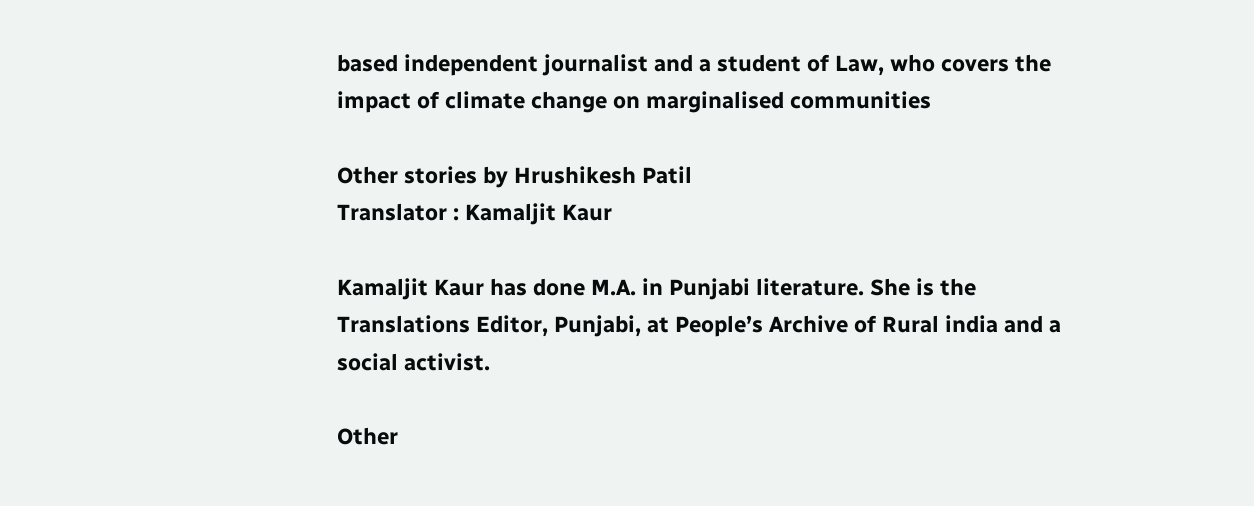based independent journalist and a student of Law, who covers the impact of climate change on marginalised communities

Other stories by Hrushikesh Patil
Translator : Kamaljit Kaur

Kamaljit Kaur has done M.A. in Punjabi literature. She is the Translations Editor, Punjabi, at People’s Archive of Rural india and a social activist.

Other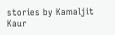stories by Kamaljit Kaur